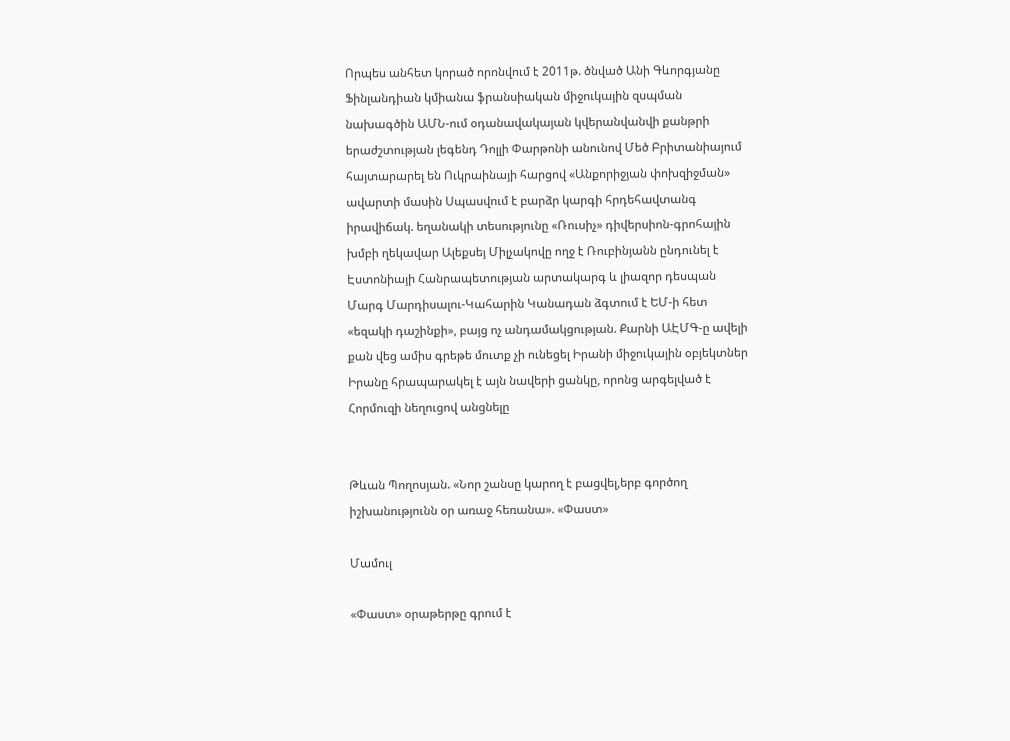Որպես անհետ կորած որոնվում է 2011թ. ծնված Անի Գևորգյանը Ֆինլանդիան կմիանա ֆրանսիական միջուկային զսպման նախագծին ԱՄՆ-ում օդանավակայան կվերանվանվի քանթրի երաժշտության լեգենդ Դոլլի Փարթոնի անունով Մեծ Բրիտանիայում հայտարարել են Ուկրաինայի հարցով «Անքորիջյան փոխզիջման» ավարտի մասին Սպասվում է բարձր կարգի հրդեհավտանգ իրավիճակ. եղանակի տեսությունը «Ռուսիչ» դիվերսիոն-գրոհային խմբի ղեկավար Ալեքսեյ Միլչակովը ողջ է Ռուբինյանն ընդունել է Էստոնիայի Հանրապետության արտակարգ և լիազոր դեսպան Մարգ Մարդիսալու-Կահարին Կանադան ձգտում է ԵՄ-ի հետ «եզակի դաշինքի», բայց ոչ անդամակցության. Քարնի ԱԷՄԳ-ը ավելի քան վեց ամիս գրեթե մուտք չի ունեցել Իրանի միջուկային օբյեկտներ Իրանը հրապարակել է այն նավերի ցանկը, որոնց արգելված է Հորմուզի նեղուցով անցնելը


Թևան Պողոսյան. «Նոր շանսը կարող է բացվել,երբ գործող իշխանությունն օր առաջ հեռանա». «Փաստ»

Մամուլ

«Փաստ» օրաթերթը գրում է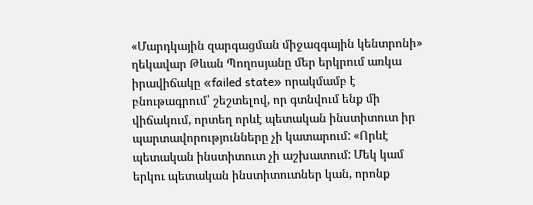«Մարդկային զարգացման միջազգային կենտրոնի» ղեկավար Թևան Պողոսյանը մեր երկրում առկա իրավիճակը «failed state» որակմամբ է բնութագրում՝ շեշտելով, որ գտնվում ենք մի վիճակում, որտեղ որևէ պետական ինստիտուտ իր պարտավորությունները չի կատարում: «Որևէ պետական ինստիտուտ չի աշխատում: Մեկ կամ երկու պետական ինստիտուտներ կան, որոնք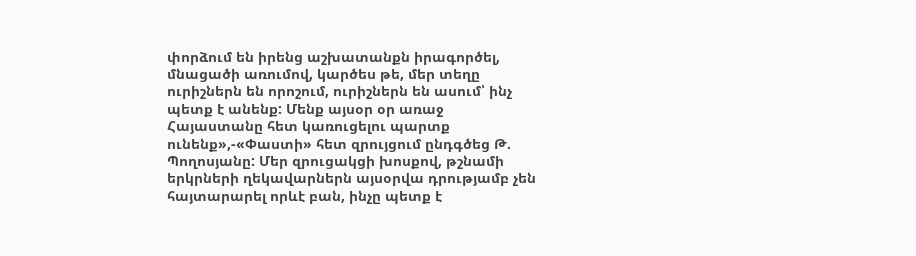փորձում են իրենց աշխատանքն իրագործել, մնացածի առումով, կարծես թե, մեր տեղը ուրիշներն են որոշում, ուրիշներն են ասում՝ ինչ պետք է անենք: Մենք այսօր օր առաջ Հայաստանը հետ կառուցելու պարտք ունենք»,-«Փաստի» հետ զրույցում ընդգծեց Թ. Պողոսյանը: Մեր զրուցակցի խոսքով, թշնամի երկրների ղեկավարներն այսօրվա դրությամբ չեն հայտարարել որևէ բան, ինչը պետք է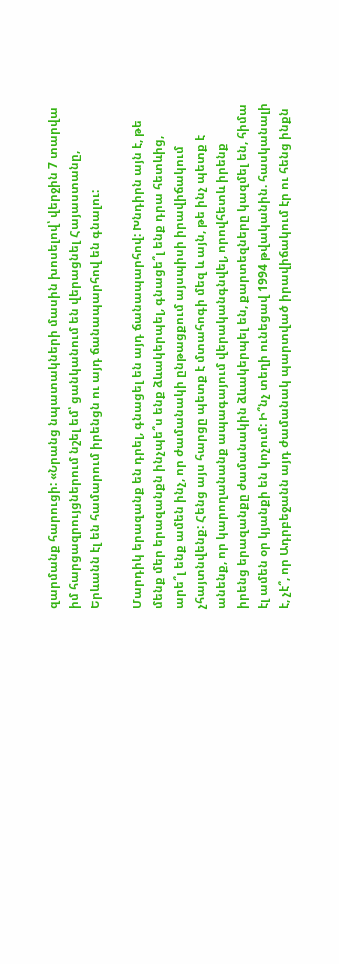զարմանք հարուցի: «Նրանց նպատակների մասին խոսելով՝ վերջին 7 տարվա իմ հարցազրույցներում նշել եմ՝ ցանկանում են վերացնել Հայաստանը, Երևանն էլ են համարում իրենցն ու այդ ճանապարհով են գնալու:

Մարդիկ երազանք են դրել, գնացել են այդ ճանապարհով: Խնդիրն այն է, թե մենք մեր երազանքն ինչպե՞ս ենք ձևակերպել, գնացե՞լ ենք դրա հետևից, արե՞լ ենք ամեն ինչ, որ ժամանակի ընթացքում այսպիսի իրավիճակում չհայտնվենք: Հենց այս հարցը պետք է մտահոգի մեզ և այն, թե ինչ պետք է անենք, որ կարողանանք ապագայում վերականգնվել, որովհետև իրենք իրենց երազանքը ժամանակին ձևակերպել են, քարտեզները կազմել են, հիմա էլ ամեն օր կյանքի են կոչում: Ի՞նչ տեղի ունեցավ 1994 թվականին. հասկանալի է, չէ՞, որ Ադրբեջանն այդ ժամանակ պարտված իրավիճակում էր ու հենց ինքն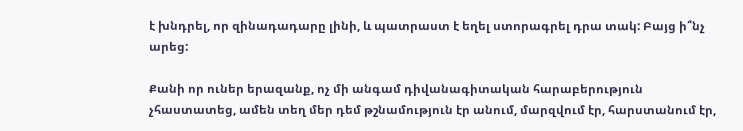է խնդրել, որ զինադադարը լինի, և պատրաստ է եղել ստորագրել դրա տակ: Բայց ի՞նչ արեց:

Քանի որ ուներ երազանք, ոչ մի անգամ դիվանագիտական հարաբերություն չհաստատեց, ամեն տեղ մեր դեմ թշնամություն էր անում, մարզվում էր, հարստանում էր,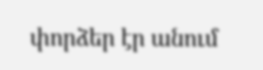փորձեր էր անում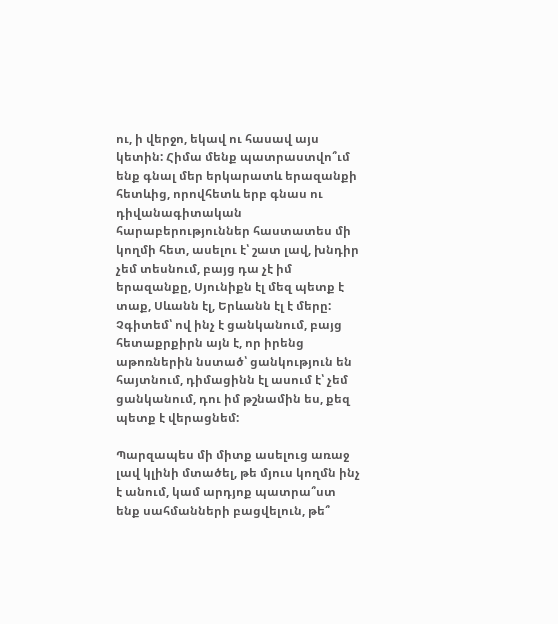ու, ի վերջո, եկավ ու հասավ այս կետին: Հիմա մենք պատրաստվո՞ւմ ենք գնալ մեր երկարատև երազանքի հետևից, որովհետև երբ գնաս ու դիվանագիտական հարաբերություններ հաստատես մի կողմի հետ, ասելու է՝ շատ լավ, խնդիր չեմ տեսնում, բայց դա չէ իմ երազանքը, Սյունիքն էլ մեզ պետք է տաք, Սևանն էլ, Երևանն էլ է մերը: Չգիտեմ՝ ով ինչ է ցանկանում, բայց հետաքրքիրն այն է, որ իրենց աթոռներին նստած՝ ցանկություն են հայտնում, դիմացինն էլ ասում է՝ չեմ ցանկանում, դու իմ թշնամին ես, քեզ պետք է վերացնեմ:

Պարզապես մի միտք ասելուց առաջ լավ կլինի մտածել, թե մյուս կողմն ինչ է անում, կամ արդյոք պատրա՞ստ ենք սահմանների բացվելուն, թե՞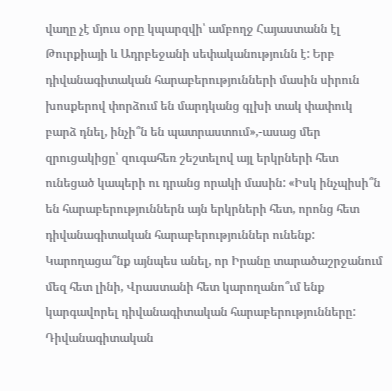վաղը չէ մյուս օրը կպարզվի՝ ամբողջ Հայաստանն էլ Թուրքիայի և Ադրբեջանի սեփականությունն է: Երբ դիվանագիտական հարաբերությունների մասին սիրուն խոսքերով փորձում են մարդկանց գլխի տակ փափուկ բարձ դնել, ինչի՞ն են պատրաստում»,-ասաց մեր զրուցակիցը՝ զուգահեռ շեշտելով այլ երկրների հետ ունեցած կապերի ու դրանց որակի մասին: «Իսկ ինչպիսի՞ն են հարաբերություններն այն երկրների հետ, որոնց հետ դիվանագիտական հարաբերություններ ունենք: Կարողացա՞նք այնպես անել, որ Իրանը տարածաշրջանում մեզ հետ լինի, Վրաստանի հետ կարողանո՞ւմ ենք կարգավորել դիվանագիտական հարաբերությունները: Դիվանագիտական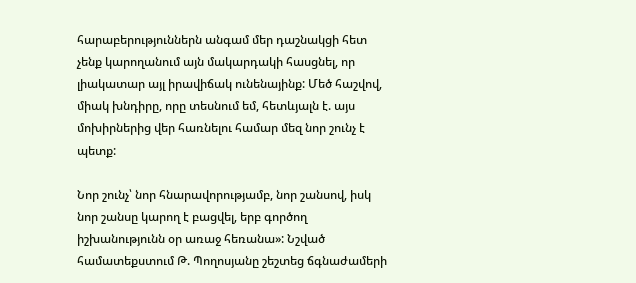հարաբերություններն անգամ մեր դաշնակցի հետ չենք կարողանում այն մակարդակի հասցնել, որ լիակատար այլ իրավիճակ ունենայինք: Մեծ հաշվով, միակ խնդիրը, որը տեսնում եմ, հետևյալն է. այս մոխիրներից վեր հառնելու համար մեզ նոր շունչ է պետք:

Նոր շունչ՝ նոր հնարավորությամբ, նոր շանսով, իսկ նոր շանսը կարող է բացվել, երբ գործող իշխանությունն օր առաջ հեռանա»: Նշված համատեքստում Թ. Պողոսյանը շեշտեց ճգնաժամերի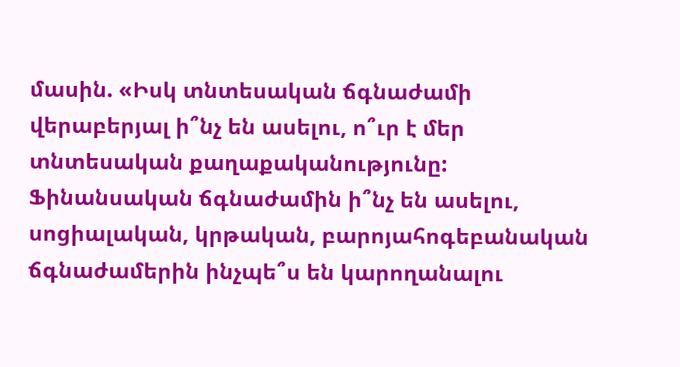մասին. «Իսկ տնտեսական ճգնաժամի վերաբերյալ ի՞նչ են ասելու, ո՞ւր է մեր տնտեսական քաղաքականությունը: Ֆինանսական ճգնաժամին ի՞նչ են ասելու, սոցիալական, կրթական, բարոյահոգեբանական ճգնաժամերին ինչպե՞ս են կարողանալու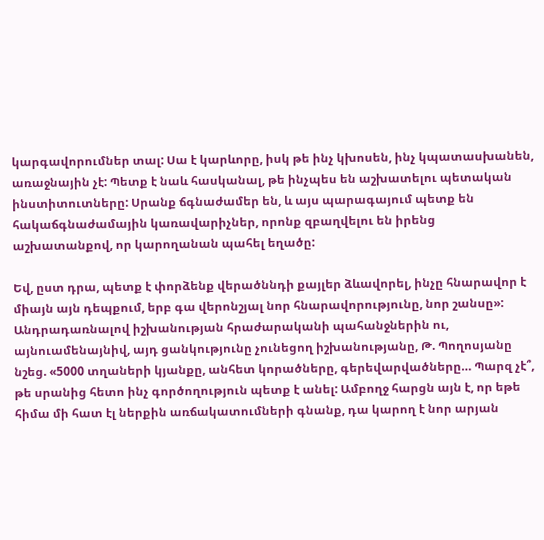կարգավորումներ տալ: Սա է կարևորը, իսկ թե ինչ կխոսեն, ինչ կպատասխանեն, առաջնային չէ: Պետք է նաև հասկանալ, թե ինչպես են աշխատելու պետական ինստիտուտները: Սրանք ճգնաժամեր են, և այս պարագայում պետք են հակաճգնաժամային կառավարիչներ, որոնք զբաղվելու են իրենց աշխատանքով, որ կարողանան պահել եղածը:

Եվ, ըստ դրա, պետք է փորձենք վերածննդի քայլեր ձևավորել, ինչը հնարավոր է միայն այն դեպքում, երբ գա վերոնշյալ նոր հնարավորությունը, նոր շանսը»: Անդրադառնալով իշխանության հրաժարականի պահանջներին ու, այնուամենայնիվ, այդ ցանկությունը չունեցող իշխանությանը, Թ. Պողոսյանը նշեց. «5000 տղաների կյանքը, անհետ կորածները, գերեվարվածները… Պարզ չէ՞, թե սրանից հետո ինչ գործողություն պետք է անել: Ամբողջ հարցն այն է, որ եթե հիմա մի հատ էլ ներքին առճակատումների գնանք, դա կարող է նոր արյան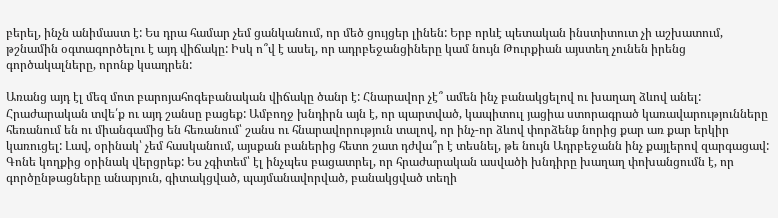բերել, ինչն անիմաստ է: Ես դրա համար չեմ ցանկանում, որ մեծ ցույցեր լինեն: Երբ որևէ պետական ինստիտուտ չի աշխատում, թշնամին օգտագործելու է այդ վիճակը: Իսկ ո՞վ է ասել, որ ադրբեջանցիները կամ նույն Թուրքիան այստեղ չունեն իրենց գործակալները, որոնք կսադրեն:

Առանց այդ էլ մեզ մոտ բարոյահոգեբանական վիճակը ծանր է: Հնարավոր չէ՞ ամեն ինչ բանակցելով ու խաղաղ ձևով անել: Հրաժարական տվե՛ք ու այդ շանսը բացեք: Ամբողջ խնդիրն այն է, որ պարտված, կապիտուլ յացիա ստորագրած կառավարությունները հեռանում են ու միանգամից են հեռանում՝ շանս ու հնարավորություն տալով, որ ինչ-որ ձևով փորձենք նորից քար առ քար երկիր կառուցել: Լավ, օրինակ՝ չեմ հասկանում, այսքան բաներից հետո շատ դժվա՞ր է տեսնել, թե նույն Ադրբեջանն ինչ քայլերով զարգացավ: Գոնե կողքից օրինակ վերցրեք: Ես չգիտեմ՝ էլ ինչպես բացատրել, որ հրաժարական ասվածի խնդիրը խաղաղ փոխանցումն է, որ գործընթացները անարյուն, գիտակցված, պայմանավորված, բանակցված տեղի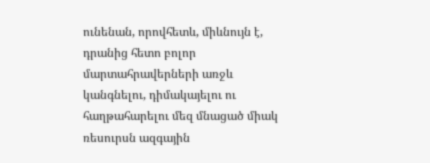ունենան, որովհետև, միևնույն է, դրանից հետո բոլոր մարտահրավերների առջև կանգնելու, դիմակայելու ու հաղթահարելու մեզ մնացած միակ ռեսուրսն ազգային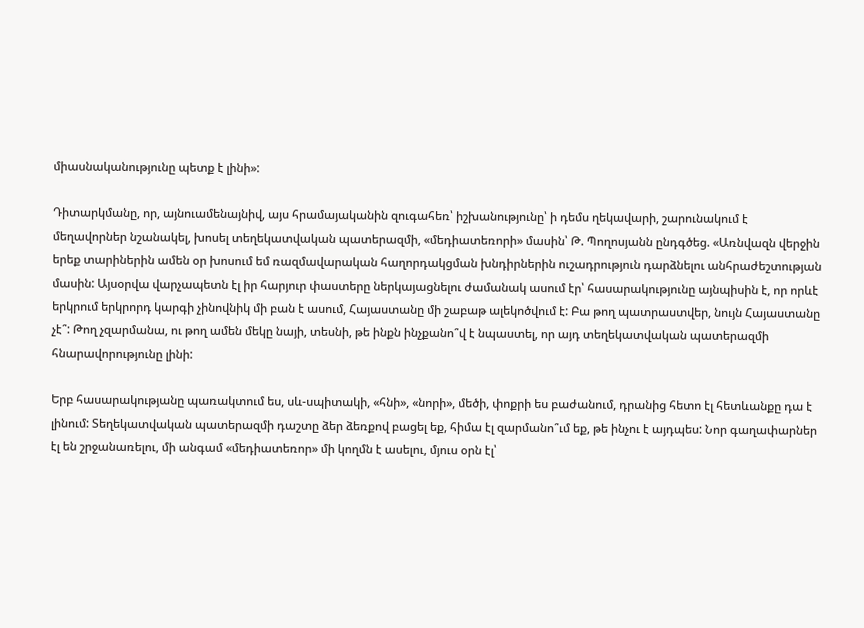միասնականությունը պետք է լինի»:

Դիտարկմանը, որ, այնուամենայնիվ, այս հրամայականին զուգահեռ՝ իշխանությունը՝ ի դեմս ղեկավարի, շարունակում է մեղավորներ նշանակել, խոսել տեղեկատվական պատերազմի, «մեդիատեռորի» մասին՝ Թ. Պողոսյանն ընդգծեց. «Առնվազն վերջին երեք տարիներին ամեն օր խոսում եմ ռազմավարական հաղորդակցման խնդիրներին ուշադրություն դարձնելու անհրաժեշտության մասին: Այսօրվա վարչապետն էլ իր հարյուր փաստերը ներկայացնելու ժամանակ ասում էր՝ հասարակությունը այնպիսին է, որ որևէ երկրում երկրորդ կարգի չինովնիկ մի բան է ասում, Հայաստանը մի շաբաթ ալեկոծվում է: Բա թող պատրաստվեր, նույն Հայաստանը չէ՞: Թող չզարմանա, ու թող ամեն մեկը նայի, տեսնի, թե ինքն ինչքանո՞վ է նպաստել, որ այդ տեղեկատվական պատերազմի հնարավորությունը լինի:

Երբ հասարակությանը պառակտում ես, սև-սպիտակի, «հնի», «նորի», մեծի, փոքրի ես բաժանում, դրանից հետո էլ հետևանքը դա է լինում: Տեղեկատվական պատերազմի դաշտը ձեր ձեռքով բացել եք, հիմա էլ զարմանո՞ւմ եք, թե ինչու է այդպես: Նոր գաղափարներ էլ են շրջանառելու, մի անգամ «մեդիատեռոր» մի կողմն է ասելու, մյուս օրն էլ՝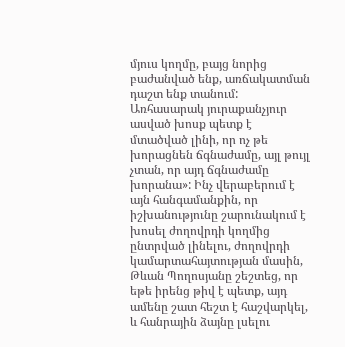մյուս կողմը, բայց նորից բաժանված ենք, առճակատման դաշտ ենք տանում: Առհասարակ յուրաքանչյուր ասված խոսք պետք է մտածված լինի, որ ոչ թե խորացնեն ճգնաժամը, այլ թույլ չտան, որ այդ ճգնաժամը խորանա»: Ինչ վերաբերում է այն հանգամանքին, որ իշխանությունը շարունակում է խոսել ժողովրդի կողմից ընտրված լինելու, ժողովրդի կամարտահայտության մասին, Թևան Պողոսյանը շեշտեց, որ եթե իրենց թիվ է պետք, այդ ամենը շատ հեշտ է հաշվարկել, և հանրային ձայնը լսելու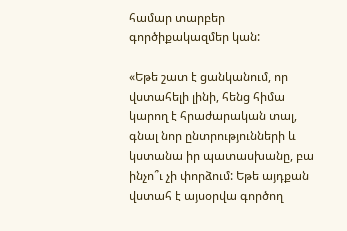համար տարբեր գործիքակազմեր կան:

«Եթե շատ է ցանկանում, որ վստահելի լինի, հենց հիմա կարող է հրաժարական տալ, գնալ նոր ընտրությունների և կստանա իր պատասխանը, բա ինչո՞ւ չի փորձում: Եթե այդքան վստահ է այսօրվա գործող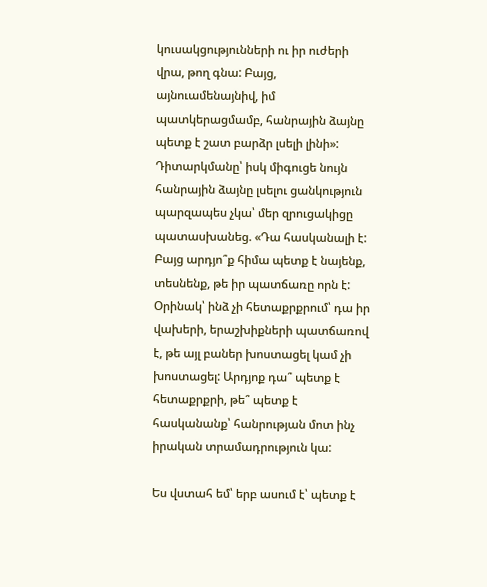կուսակցությունների ու իր ուժերի վրա, թող գնա: Բայց, այնուամենայնիվ, իմ պատկերացմամբ, հանրային ձայնը պետք է շատ բարձր լսելի լինի»: Դիտարկմանը՝ իսկ միգուցե նույն հանրային ձայնը լսելու ցանկություն պարզապես չկա՝ մեր զրուցակիցը պատասխանեց. «Դա հասկանալի է: Բայց արդյո՞ք հիմա պետք է նայենք, տեսնենք, թե իր պատճառը որն է: Օրինակ՝ ինձ չի հետաքրքրում՝ դա իր վախերի, երաշխիքների պատճառով է, թե այլ բաներ խոստացել կամ չի խոստացել: Արդյոք դա՞ պետք է հետաքրքրի, թե՞ պետք է հասկանանք՝ հանրության մոտ ինչ իրական տրամադրություն կա:

Ես վստահ եմ՝ երբ ասում է՝ պետք է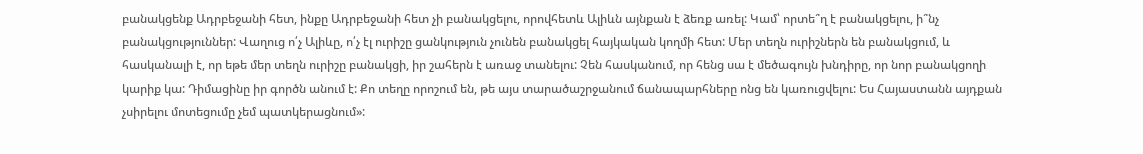բանակցենք Ադրբեջանի հետ, ինքը Ադրբեջանի հետ չի բանակցելու, որովհետև Ալիևն այնքան է ձեռք առել: Կամ՝ որտե՞ղ է բանակցելու, ի՞նչ բանակցություններ: Վաղուց ո՛չ Ալիևը, ո՛չ էլ ուրիշը ցանկություն չունեն բանակցել հայկական կողմի հետ: Մեր տեղն ուրիշներն են բանակցում, և հասկանալի է, որ եթե մեր տեղն ուրիշը բանակցի, իր շահերն է առաջ տանելու: Չեն հասկանում, որ հենց սա է մեծագույն խնդիրը, որ նոր բանակցողի կարիք կա: Դիմացինը իր գործն անում է: Քո տեղը որոշում են, թե այս տարածաշրջանում ճանապարհները ոնց են կառուցվելու: Ես Հայաստանն այդքան չսիրելու մոտեցումը չեմ պատկերացնում»: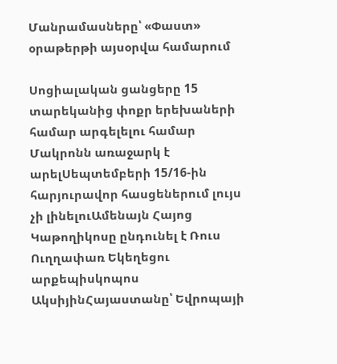Մանրամասները՝ «Փաստ» օրաթերթի այսօրվա համարում

Սոցիալական ցանցերը 15 տարեկանից փոքր երեխաների համար արգելելու համար Մակրոնն առաջարկ է արելՍեպտեմբերի 15/16-ին հարյուրավոր հասցեներում լույս չի լինելուԱմենայն Հայոց Կաթողիկոսը ընդունել է Ռուս Ուղղափառ Եկեղեցու արքեպիսկոպոս ԱկսիյինՀայաստանը՝ Եվրոպայի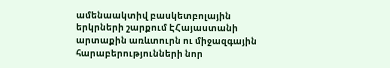ամենաակտիվ բասկետբոլային երկրների շարքում ԷՀայաստանի արտաքին առևտուրն ու միջազգային հարաբերությունների նոր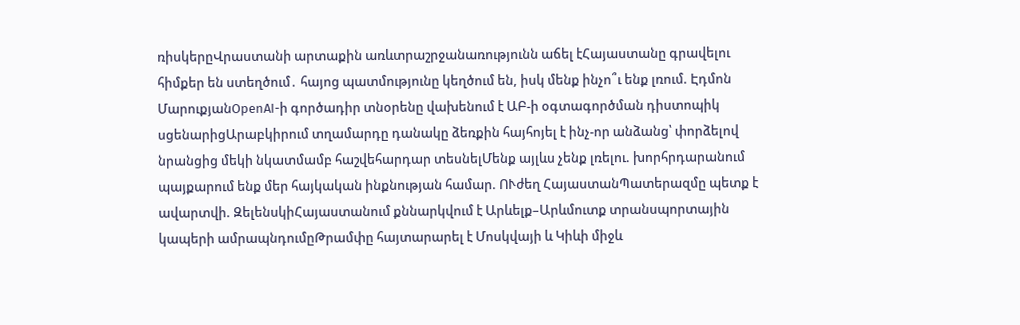ռիսկերըՎրաստանի արտաքին առևտրաշրջանառությունն աճել էՀայաստանը գրավելու հիմքեր են ստեղծում․ հայոց պատմությունը կեղծում են, իսկ մենք ինչո՞ւ ենք լռում. Էդմոն ՄարուքյանOpenAI-ի գործադիր տնօրենը վախենում է ԱԲ-ի օգտագործման դիստոպիկ սցենարիցԱրաբկիրում տղամարդը դանակը ձեռքին հայհոյել է ինչ-որ անձանց՝ փորձելով նրանցից մեկի նկատմամբ հաշվեհարդար տեսնելՄենք այլևս չենք լռելու. խորհրդարանում պայքարում ենք մեր հայկական ինքնության համար. ՈՒժեղ ՀայաստանՊատերազմը պետք է ավարտվի. ԶելենսկիՀայաստանում քննարկվում է Արևելք–Արևմուտք տրանսպորտային կապերի ամրապնդումըԹրամփը հայտարարել է Մոսկվայի և Կիևի միջև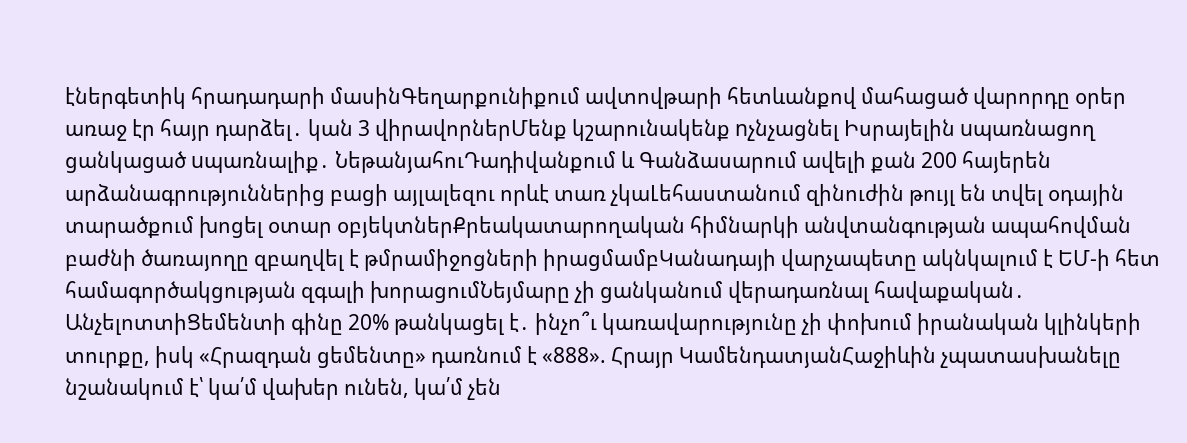էներգետիկ հրադադարի մասինԳեղարքունիքում ավտովթարի հետևանքով մահացած վարորդը օրեր առաջ էր հայր դարձել․ կան 3 վիրավորներՄենք կշարունակենք nչնչացնել Իսրայելին uպառնացող ցանկացած uպառնալիք․ ՆեթանյահուԴադիվանքում և Գանձասարում ավելի քան 200 հայերեն արձանագրություններից բացի այլալեզու որևէ տառ չկաԼեհաստանում զինուժին թույլ են տվել օդային տարածքում խոցել օտար օբյեկտներՔրեակատարողական հիմնարկի անվտանգության ապահովման բաժնի ծառայողը զբաղվել է թմրամիջոցների իրացմամբԿանադայի վարչապետը ակնկալում է ԵՄ-ի հետ համագործակցության զգալի խորացումՆեյմարը չի ցանկանում վերադառնալ հավաքական․ ԱնչելոտտիՑեմենտի գինը 20% թանկացել է․ ինչո՞ւ կառավարությունը չի փոխում իրանական կլինկերի տուրքը, իսկ «Հրազդան ցեմենտը» դառնում է «888». Հրայր ԿամենդատյանՀաջիևին չպատասխանելը նշանակում է՝ կա՛մ վախեր ունեն, կա՛մ չեն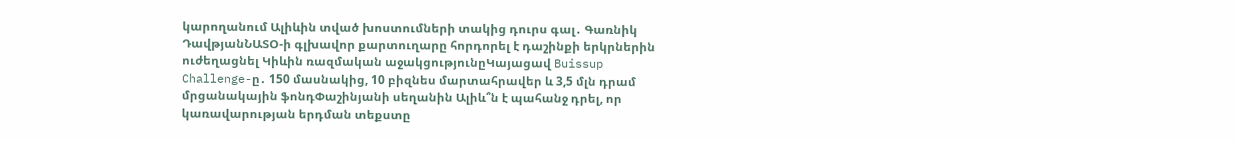կարողանում Ալիևին տված խոստումների տակից դուրս գալ․ Գառնիկ ԴավթյանՆԱՏՕ-ի գլխավոր քարտուղարը հորդորել է դաշինքի երկրներին ուժեղացնել Կիևին ռազմական աջակցությունըԿայացավ Buissup Challenge-ը․ 150 մասնակից, 10 բիզնես մարտահրավեր և 3,5 մլն դրամ մրցանակային ֆոնդՓաշինյանի սեղանին Ալիև՞ն է պահանջ դրել, որ կառավարության երդման տեքստը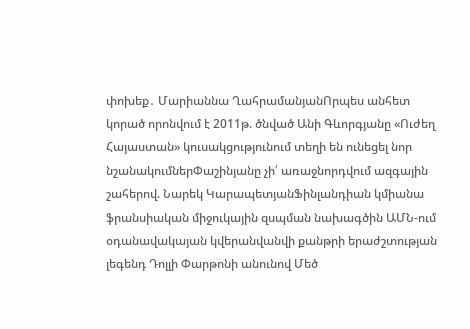փոխեք․ Մարիաննա ՂահրամանյանՈրպես անհետ կորած որոնվում է 2011թ. ծնված Անի Գևորգյանը «Ուժեղ Հայաստան» կուսակցությունում տեղի են ունեցել նոր նշանակումներՓաշինյանը չի՛ առաջնորդվում ազգային շահերով. Նարեկ ԿարապետյանՖինլանդիան կմիանա ֆրանսիական միջուկային զսպման նախագծին ԱՄՆ-ում օդանավակայան կվերանվանվի քանթրի երաժշտության լեգենդ Դոլլի Փարթոնի անունով Մեծ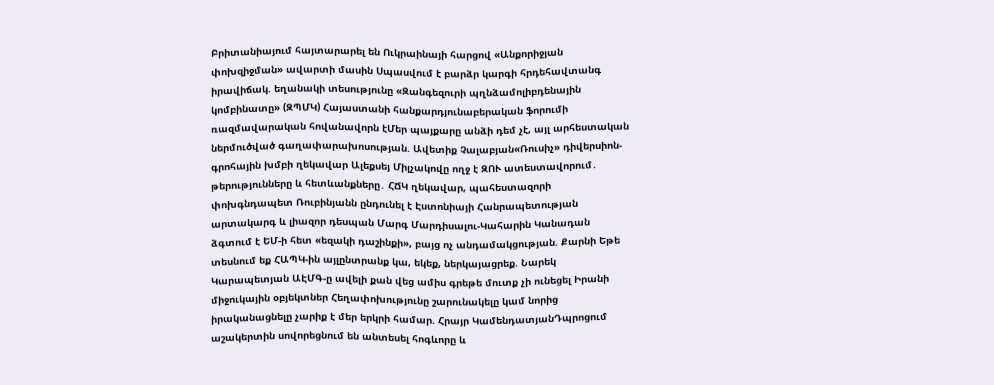Բրիտանիայում հայտարարել են Ուկրաինայի հարցով «Անքորիջյան փոխզիջման» ավարտի մասին Սպասվում է բարձր կարգի հրդեհավտանգ իրավիճակ. եղանակի տեսությունը «Զանգեզուրի պղնձամոլիբդենային կոմբինատը» (ԶՊՄԿ) Հայաստանի հանքարդյունաբերական ֆորումի ռազմավարական հովանավորն էՄեր պայքարը անձի դեմ չէ, այլ արհեստական ներմուծված գաղափարախոսության. Ավետիք Չալաբյան«Ռուսիչ» դիվերսիոն-գրոհային խմբի ղեկավար Ալեքսեյ Միլչակովը ողջ է ԶՈՒ ատեստավորում․ թերությունները և հետևանքները․ ՀՃԿ ղեկավար, պահեստազորի փոխգնդապետ Ռուբինյանն ընդունել է Էստոնիայի Հանրապետության արտակարգ և լիազոր դեսպան Մարգ Մարդիսալու-Կահարին Կանադան ձգտում է ԵՄ-ի հետ «եզակի դաշինքի», բայց ոչ անդամակցության. Քարնի Եթե տեսնում եք ՀԱՊԿ-ին այլընտրանք կա, եկեք, ներկայացրեք. Նարեկ Կարապետյան ԱԷՄԳ-ը ավելի քան վեց ամիս գրեթե մուտք չի ունեցել Իրանի միջուկային օբյեկտներ Հեղափոխությունը շարունակելը կամ նորից իրականացնելը չարիք է մեր երկրի համար. Հրայր ԿամենդատյանԴպրոցում աշակերտին սովորեցնում են անտեսել հոգևորը և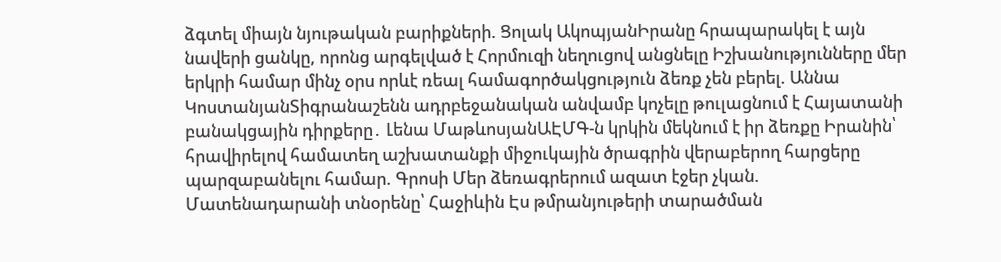ձգտել միայն նյութական բարիքների. Ցոլակ ԱկոպյանԻրանը հրապարակել է այն նավերի ցանկը, որոնց արգելված է Հորմուզի նեղուցով անցնելը Իշխանությունները մեր երկրի համար մինչ օրս որևէ ռեալ համագործակցություն ձեռք չեն բերել. Աննա ԿոստանյանՏիգրանաշենն ադրբեջանական անվամբ կոչելը թուլացնում է Հայատանի բանակցային դիրքերը․ Լենա ՄաթևոսյանԱԷՄԳ-ն կրկին մեկնում է իր ձեռքը Իրանին՝ հրավիրելով համատեղ աշխատանքի միջուկային ծրագրին վերաբերող հարցերը պարզաբանելու համար. Գրոսի Մեր ձեռագրերում ազատ էջեր չկան. Մատենադարանի տնօրենը՝ Հաջիևին Էս թմրանյութերի տարածման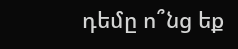դեմը ո՞նց եք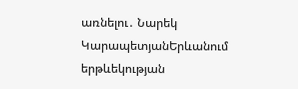առնելու․ Նարեկ ԿարապետյանԵրևանում երթևեկության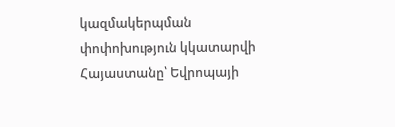կազմակերպման փոփոխություն կկատարվի Հայաստանը՝ Եվրոպայի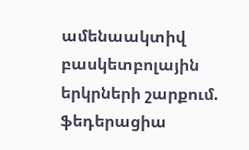ամենաակտիվ բասկետբոլային երկրների շարքում. ֆեդերացիա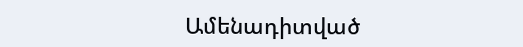Ամենադիտված